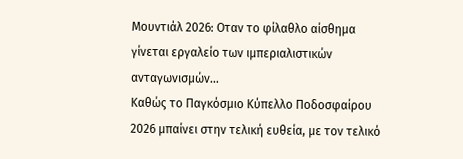Μουντιάλ 2026: Οταν το φίλαθλο αίσθημα γίνεται εργαλείο των ιμπεριαλιστικών ανταγωνισμών…
Καθώς το Παγκόσμιο Κύπελλο Ποδοσφαίρου 2026 μπαίνει στην τελική ευθεία, με τον τελικό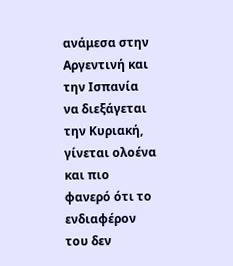ανάμεσα στην Αργεντινή και την Ισπανία να διεξάγεται την Κυριακή, γίνεται ολοένα και πιο φανερό ότι το ενδιαφέρον του δεν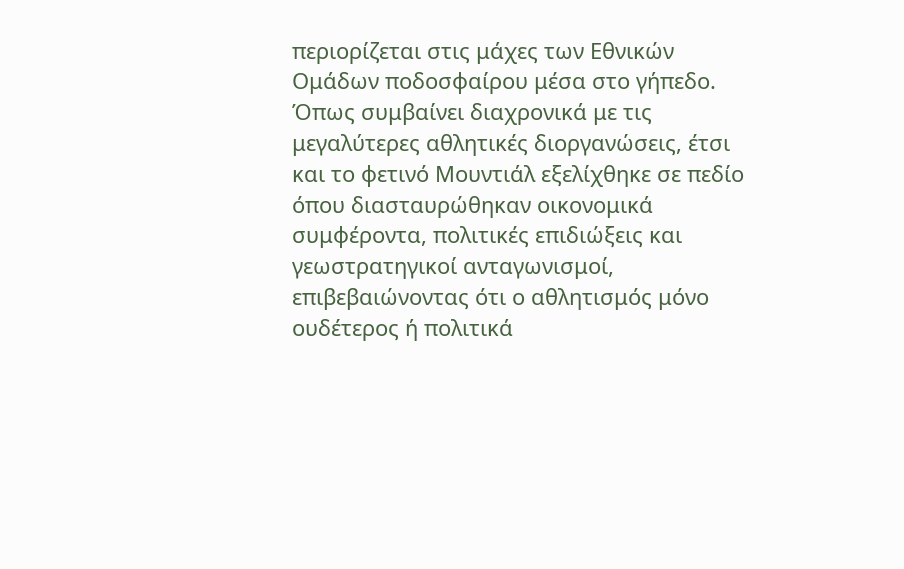περιορίζεται στις μάχες των Εθνικών Ομάδων ποδοσφαίρου μέσα στο γήπεδο. Όπως συμβαίνει διαχρονικά με τις μεγαλύτερες αθλητικές διοργανώσεις, έτσι και το φετινό Μουντιάλ εξελίχθηκε σε πεδίο όπου διασταυρώθηκαν οικονομικά συμφέροντα, πολιτικές επιδιώξεις και γεωστρατηγικοί ανταγωνισμοί, επιβεβαιώνοντας ότι ο αθλητισμός μόνο ουδέτερος ή πολιτικά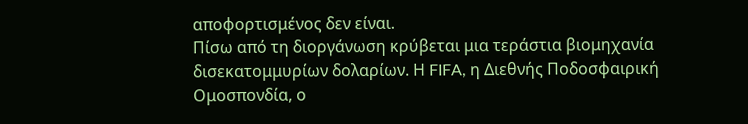αποφορτισμένος δεν είναι.
Πίσω από τη διοργάνωση κρύβεται μια τεράστια βιομηχανία δισεκατομμυρίων δολαρίων. Η FIFA, η Διεθνής Ποδοσφαιρική Ομοσπονδία, ο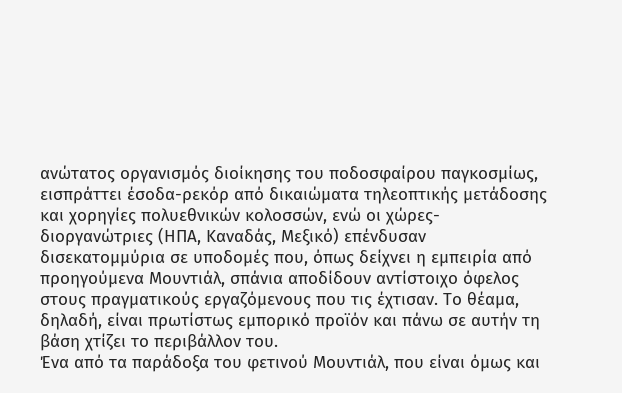ανώτατος οργανισμός διοίκησης του ποδοσφαίρου παγκοσμίως, εισπράττει έσοδα-ρεκόρ από δικαιώματα τηλεοπτικής μετάδοσης και χορηγίες πολυεθνικών κολοσσών, ενώ οι χώρες-διοργανώτριες (ΗΠΑ, Καναδάς, Μεξικό) επένδυσαν δισεκατομμύρια σε υποδομές που, όπως δείχνει η εμπειρία από προηγούμενα Μουντιάλ, σπάνια αποδίδουν αντίστοιχο όφελος στους πραγματικούς εργαζόμενους που τις έχτισαν. Το θέαμα, δηλαδή, είναι πρωτίστως εμπορικό προϊόν και πάνω σε αυτήν τη βάση χτίζει το περιβάλλον του.
Ένα από τα παράδοξα του φετινού Μουντιάλ, που είναι όμως και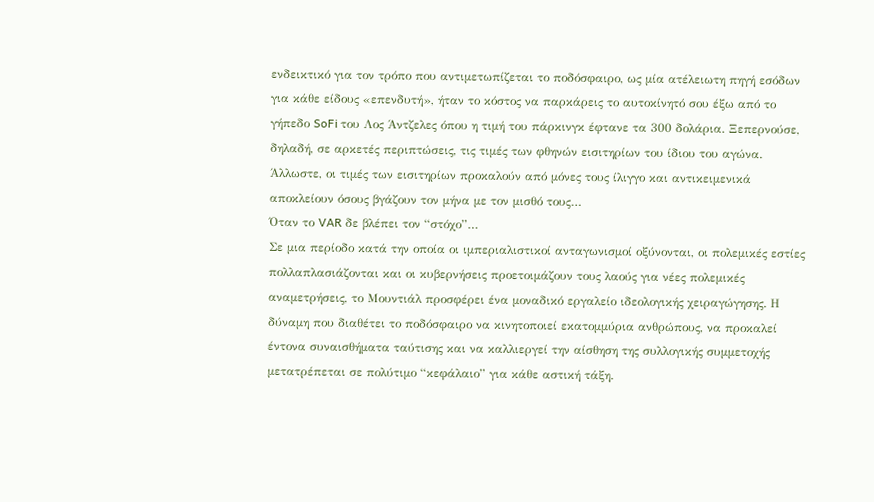ενδεικτικό για τον τρόπο που αντιμετωπίζεται το ποδόσφαιρο, ως μία ατέλειωτη πηγή εσόδων για κάθε είδους «επενδυτή», ήταν το κόστος να παρκάρεις το αυτοκίνητό σου έξω από το γήπεδο SoFi του Λος Άντζελες όπου η τιμή του πάρκινγκ έφτανε τα 300 δολάρια. Ξεπερνούσε, δηλαδή, σε αρκετές περιπτώσεις, τις τιμές των φθηνών εισιτηρίων του ίδιου του αγώνα. Άλλωστε, οι τιμές των εισιτηρίων προκαλούν από μόνες τους ίλιγγο και αντικειμενικά αποκλείουν όσους βγάζουν τον μήνα με τον μισθό τους…
Όταν το VAR δε βλέπει τον “στόχο”…
Σε μια περίοδο κατά την οποία οι ιμπεριαλιστικοί ανταγωνισμοί οξύνονται, οι πολεμικές εστίες πολλαπλασιάζονται και οι κυβερνήσεις προετοιμάζουν τους λαούς για νέες πολεμικές αναμετρήσεις, το Μουντιάλ προσφέρει ένα μοναδικό εργαλείο ιδεολογικής χειραγώγησης. Η δύναμη που διαθέτει το ποδόσφαιρο να κινητοποιεί εκατομμύρια ανθρώπους, να προκαλεί έντονα συναισθήματα ταύτισης και να καλλιεργεί την αίσθηση της συλλογικής συμμετοχής μετατρέπεται σε πολύτιμο “κεφάλαιο” για κάθε αστική τάξη.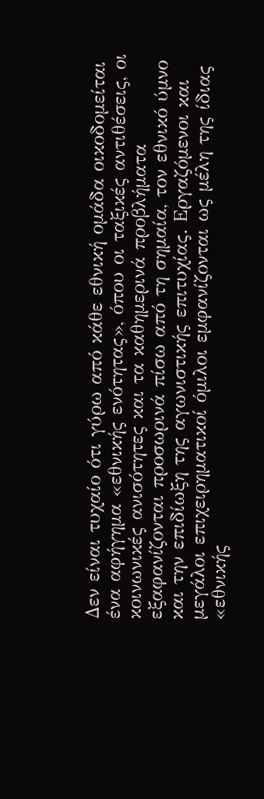Δεν είναι τυχαίο ότι γύρω από κάθε εθνική ομάδα οικοδομείται ένα αφήγημα «εθνικής ενότητας», όπου οι ταξικές αντιθέσεις, οι κοινωνικές ανισότητες και τα καθημερινά προβλήματα εξαφανίζονται προσωρινά πίσω από τη σημαία, τον εθνικό ύμνο και την επιδίωξη της αγωνιστικής επιτυχίας. Εργαζόμενοι και μεγάλοι επιχειρηματικοί όμιλοι εμφανίζονται ως μέλη της ίδιας «εθνικής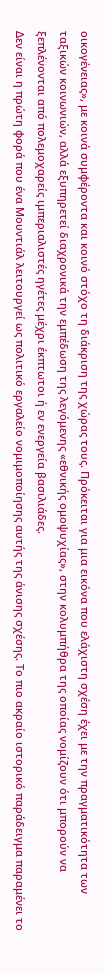οικογένειας», με κοινά συμφέροντα και κοινό στόχο τη διάκριση της χώρας τους. Πρόκειται για μια εικόνα που ελάχιστη σχέση έχει με την πραγματικότητα των ταξικών κοινωνιών, αλλά εξυπηρετεί διαχρονικά την εμπέδωση της λεγόμενης «εθνικής ομοψυχίας», στην κολυμπήθρα της οποίας νομίζουν ότι μπορούν να ξεπλένονται από πολεμοχαρείς ιμπεριαλιστές ηγέτες μέχρι έκπτωτοι ή εν ενεργεία βασιλιάδες.
Δεν είναι η πρώτη φορά που ένα Μουντιάλ λειτουργεί ως πολιτικό εργαλείο νομιμοποίησης αυτής της άνισης σχέσης. Το πιο ακραίο ιστορικό παράδειγμα παραμένει το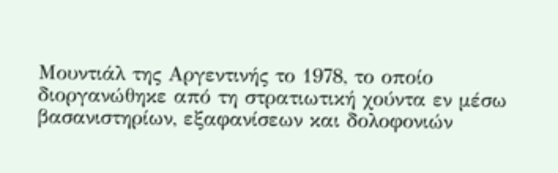Μουντιάλ της Αργεντινής το 1978, το οποίο διοργανώθηκε από τη στρατιωτική χούντα εν μέσω βασανιστηρίων, εξαφανίσεων και δολοφονιών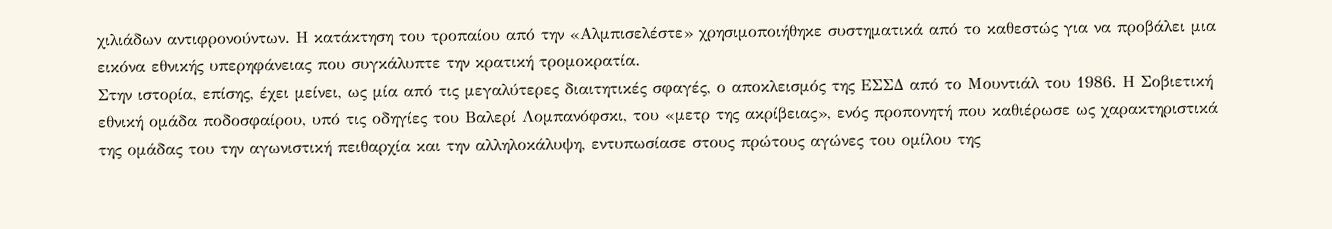χιλιάδων αντιφρονούντων. Η κατάκτηση του τροπαίου από την «Αλμπισελέστε» χρησιμοποιήθηκε συστηματικά από το καθεστώς για να προβάλει μια εικόνα εθνικής υπερηφάνειας που συγκάλυπτε την κρατική τρομοκρατία.
Στην ιστορία, επίσης, έχει μείνει, ως μία από τις μεγαλύτερες διαιτητικές σφαγές, ο αποκλεισμός της ΕΣΣΔ από το Μουντιάλ του 1986. Η Σοβιετική εθνική ομάδα ποδοσφαίρου, υπό τις οδηγίες του Βαλερί Λομπανόφσκι, του «μετρ της ακρίβειας», ενός προπονητή που καθιέρωσε ως χαρακτηριστικά της ομάδας του την αγωνιστική πειθαρχία και την αλληλοκάλυψη, εντυπωσίασε στους πρώτους αγώνες του ομίλου της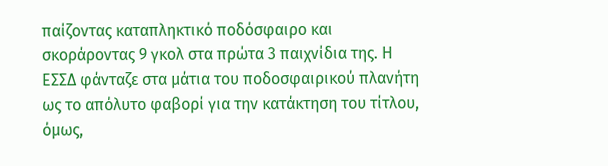παίζοντας καταπληκτικό ποδόσφαιρο και σκοράροντας 9 γκολ στα πρώτα 3 παιχνίδια της. Η ΕΣΣΔ φάνταζε στα μάτια του ποδοσφαιρικού πλανήτη ως το απόλυτο φαβορί για την κατάκτηση του τίτλου, όμως,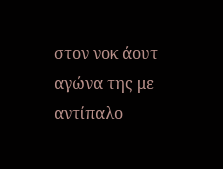στον νοκ άουτ αγώνα της με αντίπαλο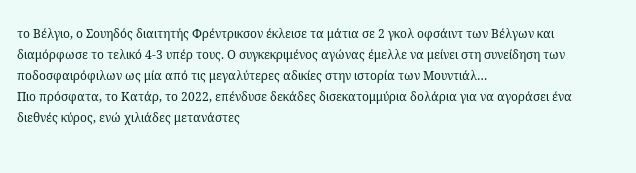το Βέλγιο, ο Σουηδός διαιτητής Φρέντρικσον έκλεισε τα μάτια σε 2 γκολ οφσάιντ των Βέλγων και διαμόρφωσε το τελικό 4-3 υπέρ τους. Ο συγκεκριμένος αγώνας έμελλε να μείνει στη συνείδηση των ποδοσφαιρόφιλων ως μία από τις μεγαλύτερες αδικίες στην ιστορία των Μουντιάλ…
Πιο πρόσφατα, το Κατάρ, το 2022, επένδυσε δεκάδες δισεκατομμύρια δολάρια για να αγοράσει ένα διεθνές κύρος, ενώ χιλιάδες μετανάστες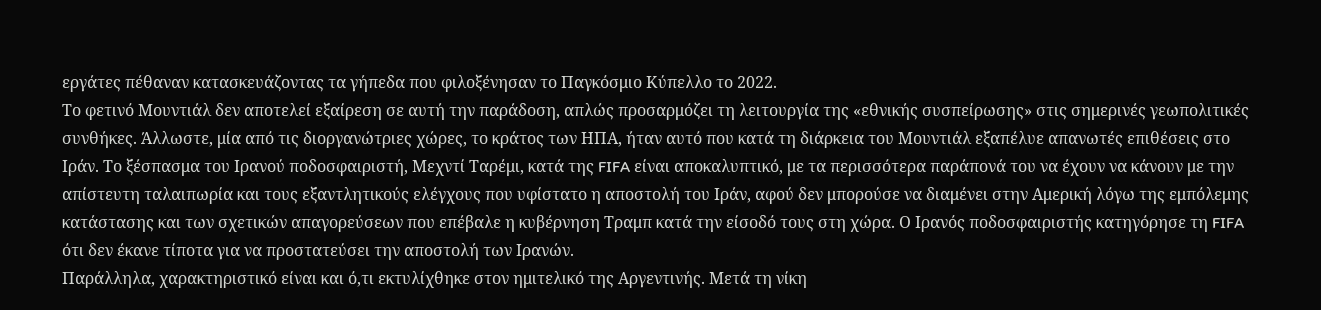εργάτες πέθαναν κατασκευάζοντας τα γήπεδα που φιλοξένησαν το Παγκόσμιο Κύπελλο το 2022.
Το φετινό Μουντιάλ δεν αποτελεί εξαίρεση σε αυτή την παράδοση, απλώς προσαρμόζει τη λειτουργία της «εθνικής συσπείρωσης» στις σημερινές γεωπολιτικές συνθήκες. Άλλωστε, μία από τις διοργανώτριες χώρες, το κράτος των ΗΠΑ, ήταν αυτό που κατά τη διάρκεια του Μουντιάλ εξαπέλυε απανωτές επιθέσεις στο Ιράν. Το ξέσπασμα του Ιρανού ποδοσφαιριστή, Μεχντί Ταρέμι, κατά της FIFA είναι αποκαλυπτικό, με τα περισσότερα παράπονά του να έχουν να κάνουν με την απίστευτη ταλαιπωρία και τους εξαντλητικούς ελέγχους που υφίστατο η αποστολή του Ιράν, αφού δεν μπορούσε να διαμένει στην Αμερική λόγω της εμπόλεμης κατάστασης και των σχετικών απαγορεύσεων που επέβαλε η κυβέρνηση Τραμπ κατά την είσοδό τους στη χώρα. Ο Ιρανός ποδοσφαιριστής κατηγόρησε τη FIFA ότι δεν έκανε τίποτα για να προστατεύσει την αποστολή των Ιρανών.
Παράλληλα, χαρακτηριστικό είναι και ό,τι εκτυλίχθηκε στον ημιτελικό της Αργεντινής. Μετά τη νίκη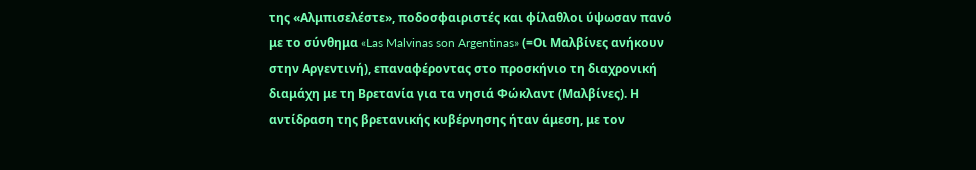της «Αλμπισελέστε», ποδοσφαιριστές και φίλαθλοι ύψωσαν πανό με το σύνθημα «Las Malvinas son Argentinas» (=Οι Μαλβίνες ανήκουν στην Αργεντινή), επαναφέροντας στο προσκήνιο τη διαχρονική διαμάχη με τη Βρετανία για τα νησιά Φώκλαντ (Μαλβίνες). Η αντίδραση της βρετανικής κυβέρνησης ήταν άμεση, με τον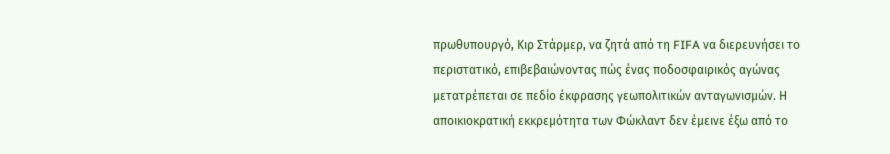πρωθυπουργό, Κιρ Στάρμερ, να ζητά από τη FIFA να διερευνήσει το περιστατικό, επιβεβαιώνοντας πώς ένας ποδοσφαιρικός αγώνας μετατρέπεται σε πεδίο έκφρασης γεωπολιτικών ανταγωνισμών. Η αποικιοκρατική εκκρεμότητα των Φώκλαντ δεν έμεινε έξω από το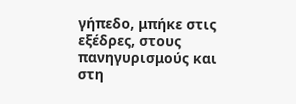γήπεδο, μπήκε στις εξέδρες, στους πανηγυρισμούς και στη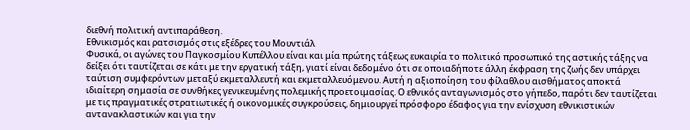διεθνή πολιτική αντιπαράθεση.
Εθνικισμός και ρατσισμός στις εξέδρες του Μουντιάλ
Φυσικά, οι αγώνες του Παγκοσμίου Κυπέλλου είναι και μία πρώτης τάξεως ευκαιρία το πολιτικό προσωπικό της αστικής τάξης να δείξει ότι ταυτίζεται σε κάτι με την εργατική τάξη, γιατί είναι δεδομένο ότι σε οποιαδήποτε άλλη έκφραση της ζωής δεν υπάρχει ταύτιση συμφερόντων μεταξύ εκμεταλλευτή και εκμεταλλευόμενου. Αυτή η αξιοποίηση του φίλαθλου αισθήματος αποκτά ιδιαίτερη σημασία σε συνθήκες γενικευμένης πολεμικής προετοιμασίας. Ο εθνικός ανταγωνισμός στο γήπεδο, παρότι δεν ταυτίζεται με τις πραγματικές στρατιωτικές ή οικονομικές συγκρούσεις, δημιουργεί πρόσφορο έδαφος για την ενίσχυση εθνικιστικών αντανακλαστικών και για την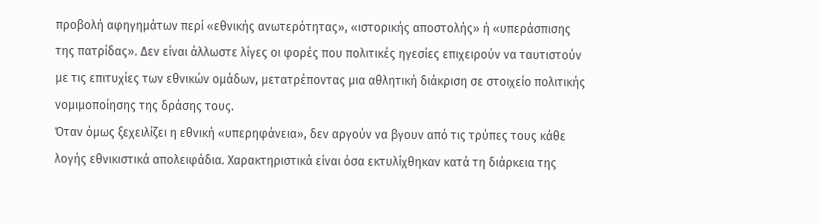προβολή αφηγημάτων περί «εθνικής ανωτερότητας», «ιστορικής αποστολής» ή «υπεράσπισης της πατρίδας». Δεν είναι άλλωστε λίγες οι φορές που πολιτικές ηγεσίες επιχειρούν να ταυτιστούν με τις επιτυχίες των εθνικών ομάδων, μετατρέποντας μια αθλητική διάκριση σε στοιχείο πολιτικής νομιμοποίησης της δράσης τους.
Όταν όμως ξεχειλίζει η εθνική «υπερηφάνεια», δεν αργούν να βγουν από τις τρύπες τους κάθε λογής εθνικιστικά απολειφάδια. Χαρακτηριστικά είναι όσα εκτυλίχθηκαν κατά τη διάρκεια της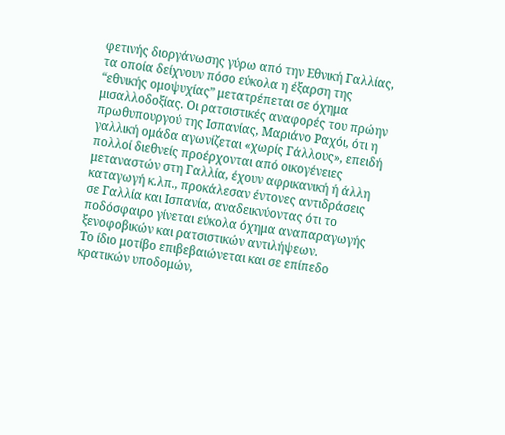φετινής διοργάνωσης γύρω από την Εθνική Γαλλίας, τα οποία δείχνουν πόσο εύκολα η έξαρση της “εθνικής ομοψυχίας” μετατρέπεται σε όχημα μισαλλοδοξίας. Οι ρατσιστικές αναφορές του πρώην πρωθυπουργού της Ισπανίας, Μαριάνο Ραχόι, ότι η γαλλική ομάδα αγωνίζεται «χωρίς Γάλλους», επειδή πολλοί διεθνείς προέρχονται από οικογένειες μεταναστών στη Γαλλία, έχουν αφρικανική ή άλλη καταγωγή κ.λπ., προκάλεσαν έντονες αντιδράσεις σε Γαλλία και Ισπανία, αναδεικνύοντας ότι το ποδόσφαιρο γίνεται εύκολα όχημα αναπαραγωγής ξενοφοβικών και ρατσιστικών αντιλήψεων.
Το ίδιο μοτίβο επιβεβαιώνεται και σε επίπεδο κρατικών υποδομών,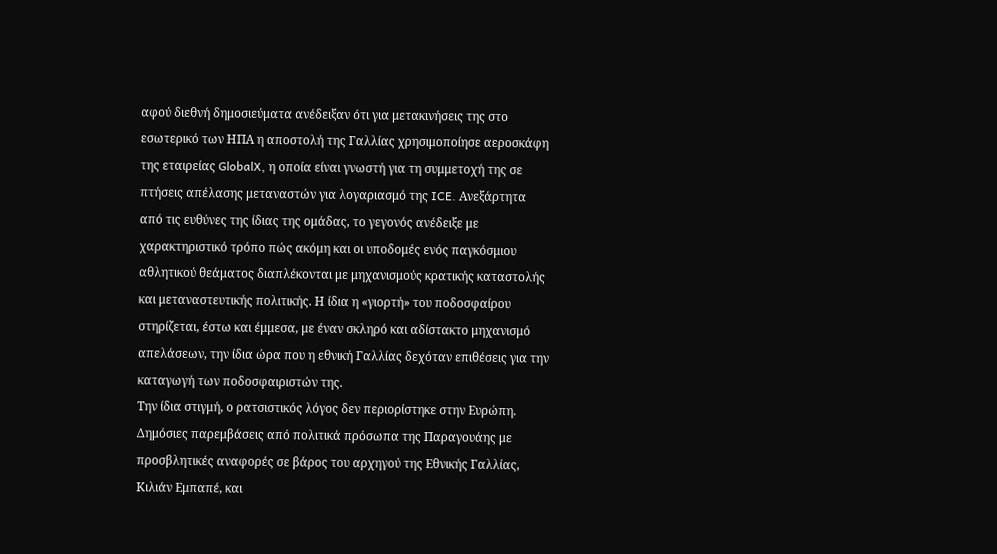αφού διεθνή δημοσιεύματα ανέδειξαν ότι για μετακινήσεις της στο εσωτερικό των ΗΠΑ η αποστολή της Γαλλίας χρησιμοποίησε αεροσκάφη της εταιρείας GlobalX, η οποία είναι γνωστή για τη συμμετοχή της σε πτήσεις απέλασης μεταναστών για λογαριασμό της ICE. Ανεξάρτητα από τις ευθύνες της ίδιας της ομάδας, το γεγονός ανέδειξε με χαρακτηριστικό τρόπο πώς ακόμη και οι υποδομές ενός παγκόσμιου αθλητικού θεάματος διαπλέκονται με μηχανισμούς κρατικής καταστολής και μεταναστευτικής πολιτικής. Η ίδια η «γιορτή» του ποδοσφαίρου στηρίζεται, έστω και έμμεσα, με έναν σκληρό και αδίστακτο μηχανισμό απελάσεων, την ίδια ώρα που η εθνική Γαλλίας δεχόταν επιθέσεις για την καταγωγή των ποδοσφαιριστών της.
Την ίδια στιγμή, ο ρατσιστικός λόγος δεν περιορίστηκε στην Ευρώπη. Δημόσιες παρεμβάσεις από πολιτικά πρόσωπα της Παραγουάης με προσβλητικές αναφορές σε βάρος του αρχηγού της Εθνικής Γαλλίας, Κιλιάν Εμπαπέ, και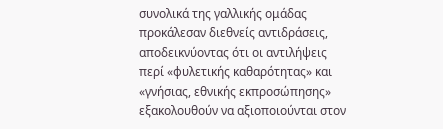συνολικά της γαλλικής ομάδας προκάλεσαν διεθνείς αντιδράσεις, αποδεικνύοντας ότι οι αντιλήψεις περί «φυλετικής καθαρότητας» και «γνήσιας, εθνικής εκπροσώπησης» εξακολουθούν να αξιοποιούνται στον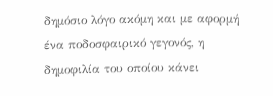δημόσιο λόγο ακόμη και με αφορμή ένα ποδοσφαιρικό γεγονός, η δημοφιλία του οποίου κάνει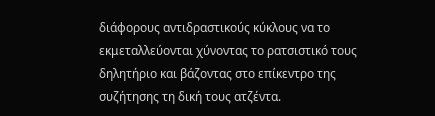διάφορους αντιδραστικούς κύκλους να το εκμεταλλεύονται χύνοντας το ρατσιστικό τους δηλητήριο και βάζοντας στο επίκεντρο της συζήτησης τη δική τους ατζέντα.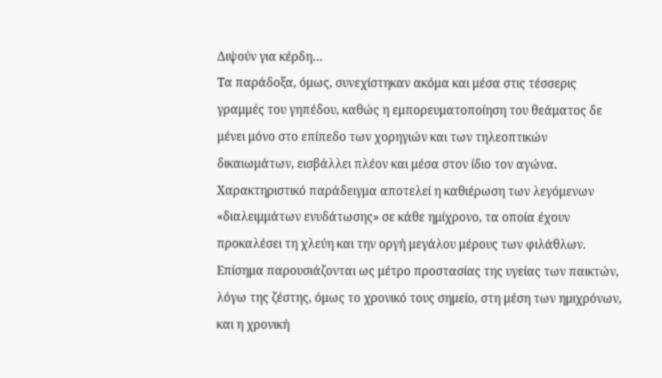Διψούν για κέρδη…
Τα παράδοξα, όμως, συνεχίστηκαν ακόμα και μέσα στις τέσσερις γραμμές του γηπέδου, καθώς η εμπορευματοποίηση του θεάματος δε μένει μόνο στο επίπεδο των χορηγιών και των τηλεοπτικών δικαιωμάτων, εισβάλλει πλέον και μέσα στον ίδιο τον αγώνα. Χαρακτηριστικό παράδειγμα αποτελεί η καθιέρωση των λεγόμενων «διαλειμμάτων ενυδάτωσης» σε κάθε ημίχρονο, τα οποία έχουν προκαλέσει τη χλεύη και την οργή μεγάλου μέρους των φιλάθλων. Επίσημα παρουσιάζονται ως μέτρο προστασίας της υγείας των παικτών, λόγω της ζέστης, όμως το χρονικό τους σημείο, στη μέση των ημιχρόνων, και η χρονική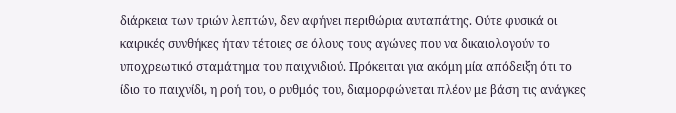διάρκεια των τριών λεπτών, δεν αφήνει περιθώρια αυταπάτης. Ούτε φυσικά οι καιρικές συνθήκες ήταν τέτοιες σε όλους τους αγώνες που να δικαιολογούν το υποχρεωτικό σταμάτημα του παιχνιδιού. Πρόκειται για ακόμη μία απόδειξη ότι το ίδιο το παιχνίδι, η ροή του, ο ρυθμός του, διαμορφώνεται πλέον με βάση τις ανάγκες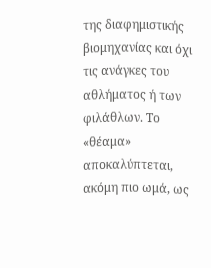της διαφημιστικής βιομηχανίας και όχι τις ανάγκες του αθλήματος ή των φιλάθλων. Το «θέαμα» αποκαλύπτεται, ακόμη πιο ωμά, ως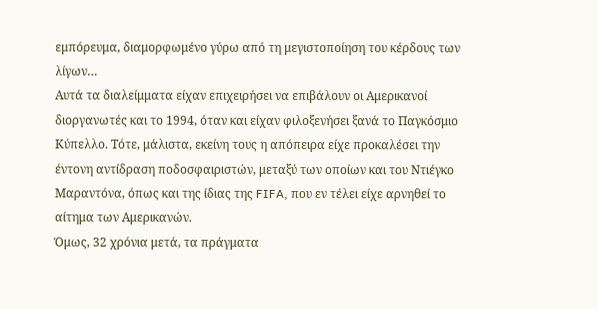εμπόρευμα, διαμορφωμένο γύρω από τη μεγιστοποίηση του κέρδους των λίγων…
Αυτά τα διαλείμματα είχαν επιχειρήσει να επιβάλουν οι Αμερικανοί διοργανωτές και το 1994, όταν και είχαν φιλοξενήσει ξανά το Παγκόσμιο Κύπελλο. Τότε, μάλιστα, εκείνη τους η απόπειρα είχε προκαλέσει την έντονη αντίδραση ποδοσφαιριστών, μεταξύ των οποίων και του Ντιέγκο Μαραντόνα, όπως και της ίδιας της FIFA, που εν τέλει είχε αρνηθεί το αίτημα των Αμερικανών.
Όμως, 32 χρόνια μετά, τα πράγματα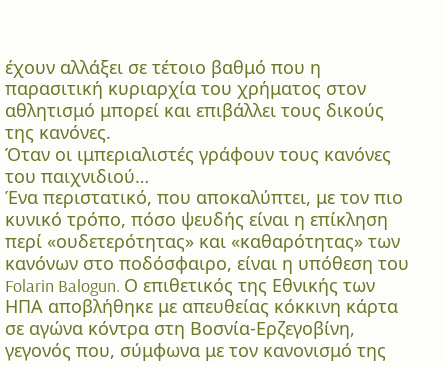έχουν αλλάξει σε τέτοιο βαθμό που η παρασιτική κυριαρχία του χρήματος στον αθλητισμό μπορεί και επιβάλλει τους δικούς της κανόνες.
Όταν οι ιμπεριαλιστές γράφουν τους κανόνες του παιχνιδιού…
Ένα περιστατικό, που αποκαλύπτει, με τον πιο κυνικό τρόπο, πόσο ψευδής είναι η επίκληση περί «ουδετερότητας» και «καθαρότητας» των κανόνων στο ποδόσφαιρο, είναι η υπόθεση του Folarin Balogun. Ο επιθετικός της Εθνικής των ΗΠΑ αποβλήθηκε με απευθείας κόκκινη κάρτα σε αγώνα κόντρα στη Βοσνία-Ερζεγοβίνη, γεγονός που, σύμφωνα με τον κανονισμό της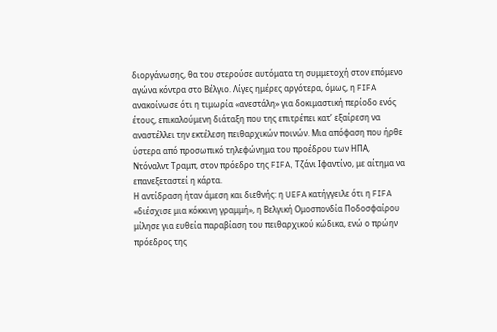διοργάνωσης, θα του στερούσε αυτόματα τη συμμετοχή στον επόμενο αγώνα κόντρα στο Βέλγιο. Λίγες ημέρες αργότερα, όμως, η FIFA ανακοίνωσε ότι η τιμωρία «ανεστάλη» για δοκιμαστική περίοδο ενός έτους, επικαλούμενη διάταξη που της επιτρέπει κατ’ εξαίρεση να αναστέλλει την εκτέλεση πειθαρχικών ποινών. Μια απόφαση που ήρθε ύστερα από προσωπικό τηλεφώνημα του προέδρου των ΗΠΑ, Ντόναλντ Τραμπ, στον πρόεδρο της FIFA, Τζάνι Ιφαντίνο, με αίτημα να επανεξεταστεί η κάρτα.
Η αντίδραση ήταν άμεση και διεθνής: η UEFA κατήγγειλε ότι η FIFA «διέσχισε μια κόκκινη γραμμή», η Βελγική Ομοσπονδία Ποδοσφαίρου μίλησε για ευθεία παραβίαση του πειθαρχικού κώδικα, ενώ ο πρώην πρόεδρος της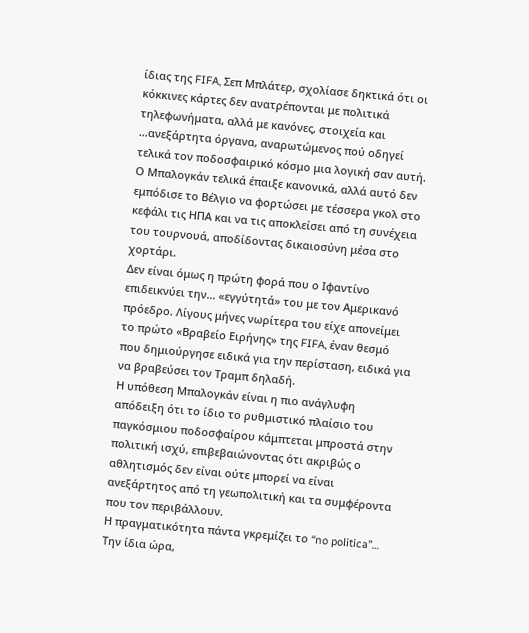ίδιας της FIFA, Σεπ Μπλάτερ, σχολίασε δηκτικά ότι οι κόκκινες κάρτες δεν ανατρέπονται με πολιτικά τηλεφωνήματα, αλλά με κανόνες, στοιχεία και …ανεξάρτητα όργανα, αναρωτώμενος πού οδηγεί τελικά τον ποδοσφαιρικό κόσμο μια λογική σαν αυτή. Ο Μπαλογκάν τελικά έπαιξε κανονικά, αλλά αυτό δεν εμπόδισε το Βέλγιο να φορτώσει με τέσσερα γκολ στο κεφάλι τις ΗΠΑ και να τις αποκλείσει από τη συνέχεια του τουρνουά, αποδίδοντας δικαιοσύνη μέσα στο χορτάρι.
Δεν είναι όμως η πρώτη φορά που ο Ιφαντίνο επιδεικνύει την… «εγγύτητά» του με τον Αμερικανό πρόεδρο. Λίγους μήνες νωρίτερα του είχε απονείμει το πρώτο «Βραβείο Ειρήνης» της FIFA, έναν θεσμό που δημιούργησε ειδικά για την περίσταση, ειδικά για να βραβεύσει τον Τραμπ δηλαδή.
Η υπόθεση Μπαλογκάν είναι η πιο ανάγλυφη απόδειξη ότι το ίδιο το ρυθμιστικό πλαίσιο του παγκόσμιου ποδοσφαίρου κάμπτεται μπροστά στην πολιτική ισχύ, επιβεβαιώνοντας ότι ακριβώς ο αθλητισμός δεν είναι ούτε μπορεί να είναι ανεξάρτητος από τη γεωπολιτική και τα συμφέροντα που τον περιβάλλουν.
Η πραγματικότητα πάντα γκρεμίζει το “no politica”…
Την ίδια ώρα,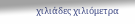χιλιάδες χιλιόμετρα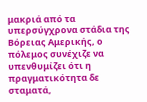μακριά από τα υπερσύγχρονα στάδια της Βόρειας Αμερικής, ο πόλεμος συνέχιζε να υπενθυμίζει ότι η πραγματικότητα δε σταματά,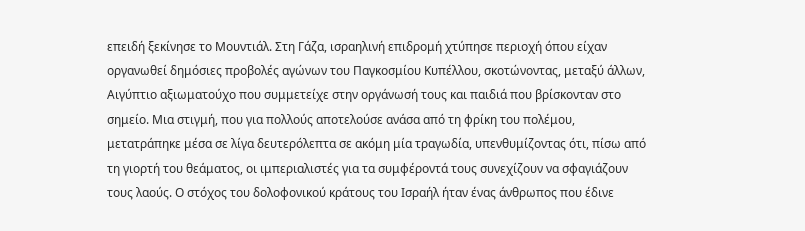επειδή ξεκίνησε το Μουντιάλ. Στη Γάζα, ισραηλινή επιδρομή χτύπησε περιοχή όπου είχαν οργανωθεί δημόσιες προβολές αγώνων του Παγκοσμίου Κυπέλλου, σκοτώνοντας, μεταξύ άλλων, Αιγύπτιο αξιωματούχο που συμμετείχε στην οργάνωσή τους και παιδιά που βρίσκονταν στο σημείο. Μια στιγμή, που για πολλούς αποτελούσε ανάσα από τη φρίκη του πολέμου, μετατράπηκε μέσα σε λίγα δευτερόλεπτα σε ακόμη μία τραγωδία, υπενθυμίζοντας ότι, πίσω από τη γιορτή του θεάματος, οι ιμπεριαλιστές για τα συμφέροντά τους συνεχίζουν να σφαγιάζουν τους λαούς. Ο στόχος του δολοφονικού κράτους του Ισραήλ ήταν ένας άνθρωπος που έδινε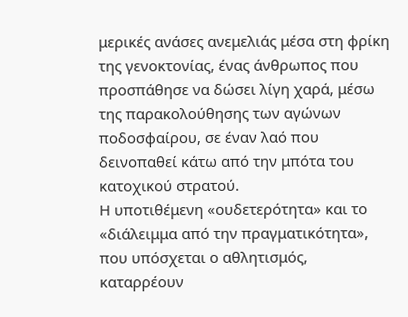μερικές ανάσες ανεμελιάς μέσα στη φρίκη της γενοκτονίας, ένας άνθρωπος που προσπάθησε να δώσει λίγη χαρά, μέσω της παρακολούθησης των αγώνων ποδοσφαίρου, σε έναν λαό που δεινοπαθεί κάτω από την μπότα του κατοχικού στρατού.
Η υποτιθέμενη «ουδετερότητα» και το «διάλειμμα από την πραγματικότητα», που υπόσχεται ο αθλητισμός, καταρρέουν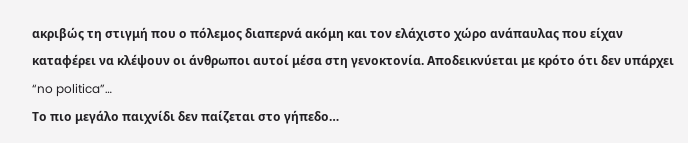ακριβώς τη στιγμή που ο πόλεμος διαπερνά ακόμη και τον ελάχιστο χώρο ανάπαυλας που είχαν καταφέρει να κλέψουν οι άνθρωποι αυτοί μέσα στη γενοκτονία. Αποδεικνύεται με κρότο ότι δεν υπάρχει “no politica”…
Το πιο μεγάλο παιχνίδι δεν παίζεται στο γήπεδο…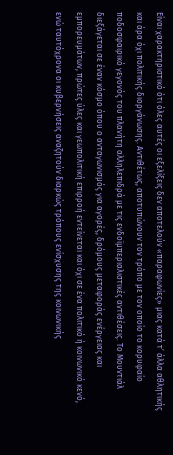Είναι χαρακτηριστικό ότι όλες αυτές οι εξελίξεις δεν αποτελούν «παραφωνίες» μιας κατά τ’ άλλα αθλητικής και άρα όχι πολιτικής διοργάνωσης. Αντιθέτως, αποτυπώνουν τον τρόπο με τον οποίο το κορυφαίο ποδοσφαιρικό γεγονός του πλανήτη αλληλεπιδρά με τις ενδοϊμπεριαλιστικές αντιθέσεις. Το Μουντιάλ διεξάγεται σε έναν κόσμο όπου ο ανταγωνισμός για αγορές, δρόμους μεταφοράς ενέργειας και εμπορευμάτων, πρώτες ύλες και γεωπολιτική επιρροή εντείνεται και όχι σε ένα πολιτικό ή κοινωνικό κενό, ενώ ταυτόχρονα οι κυβερνήσεις αναζητούν διαρκώς τρόπους ενίσχυσης της κοινωνικής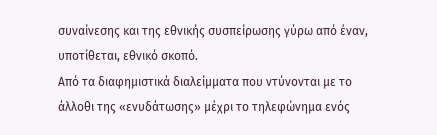συναίνεσης και της εθνικής συσπείρωσης γύρω από έναν, υποτίθεται, εθνικό σκοπό.
Από τα διαφημιστικά διαλείμματα που ντύνονται με το άλλοθι της «ενυδάτωσης» μέχρι το τηλεφώνημα ενός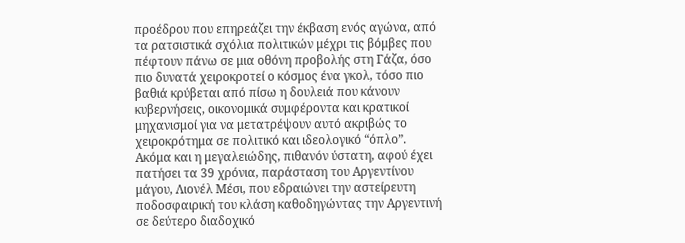προέδρου που επηρεάζει την έκβαση ενός αγώνα, από τα ρατσιστικά σχόλια πολιτικών μέχρι τις βόμβες που πέφτουν πάνω σε μια οθόνη προβολής στη Γάζα, όσο πιο δυνατά χειροκροτεί ο κόσμος ένα γκολ, τόσο πιο βαθιά κρύβεται από πίσω η δουλειά που κάνουν κυβερνήσεις, οικονομικά συμφέροντα και κρατικοί μηχανισμοί για να μετατρέψουν αυτό ακριβώς το χειροκρότημα σε πολιτικό και ιδεολογικό “όπλο”.
Ακόμα και η μεγαλειώδης, πιθανόν ύστατη, αφού έχει πατήσει τα 39 χρόνια, παράσταση του Αργεντίνου μάγου, Λιονέλ Μέσι, που εδραιώνει την αστείρευτη ποδοσφαιρική του κλάση καθοδηγώντας την Αργεντινή σε δεύτερο διαδοχικό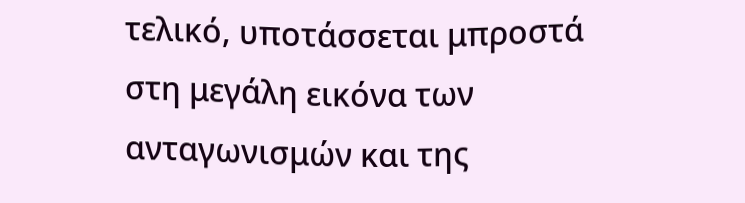τελικό, υποτάσσεται μπροστά στη μεγάλη εικόνα των ανταγωνισμών και της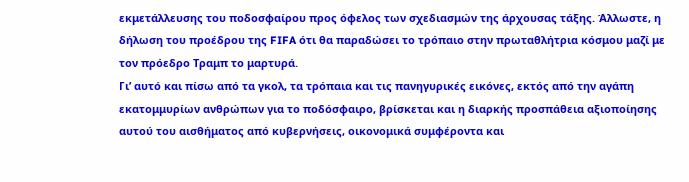εκμετάλλευσης του ποδοσφαίρου προς όφελος των σχεδιασμών της άρχουσας τάξης. Άλλωστε, η δήλωση του προέδρου της FIFA ότι θα παραδώσει το τρόπαιο στην πρωταθλήτρια κόσμου μαζί με τον πρόεδρο Τραμπ το μαρτυρά.
Γι’ αυτό και πίσω από τα γκολ, τα τρόπαια και τις πανηγυρικές εικόνες, εκτός από την αγάπη εκατομμυρίων ανθρώπων για το ποδόσφαιρο, βρίσκεται και η διαρκής προσπάθεια αξιοποίησης αυτού του αισθήματος από κυβερνήσεις, οικονομικά συμφέροντα και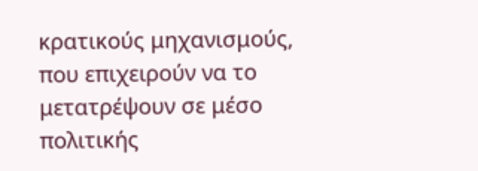κρατικούς μηχανισμούς, που επιχειρούν να το μετατρέψουν σε μέσο πολιτικής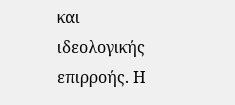και ιδεολογικής επιρροής. Η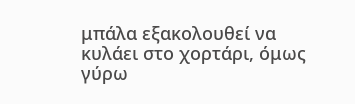μπάλα εξακολουθεί να κυλάει στο χορτάρι, όμως γύρω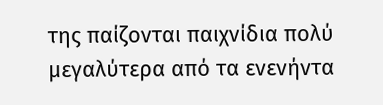της παίζονται παιχνίδια πολύ μεγαλύτερα από τα ενενήντα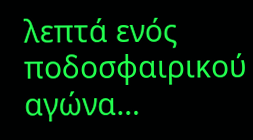λεπτά ενός ποδοσφαιρικού αγώνα…